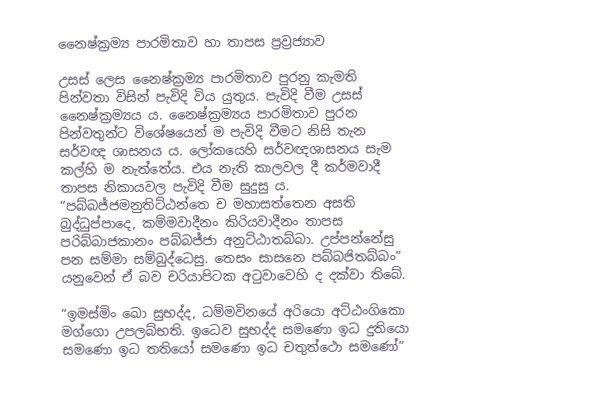නෛෂ්ක්‍රම්‍ය පාරමිතාව හා තාපස ප්‍රව්‍රජ්‍යාව

උසස් ලෙස නෛෂ්ක්‍රම්‍ය පාරමිතාව පුරනු කැමති පින්වතා විසින් පැවිදි විය යුතුය. පැවිදි වීම උසස් නෛෂ්ක්‍රම්‍යය ය. නෛෂ්ක්‍රම්‍යය පාරමිතාව පුරන පින්වතුන්ට විශේෂයෙන් ම පැවිදි වීමට නිසි තැන සර්වඥ ශාසනය ය. ලෝකයෙහි සර්වඥශාසනය සැම කල්හි ම නැත්තේය. එය නැති කාලවල දී කර්මවාදී තාපස නිකායවල පැවිදි වීම සුදුසු ය. “පබ්බජ්ජමනුතිට්ඨන්තෙ ච මහාසත්තෙන අසති බුද්ධුප්පාදෙ, කම්මවාදීනං කිරියවාදීනං තාපස පරිබ්බාජකානං පබ්බජ්ජා අනුට්ඨාතබ්බා. උප්පන්නේසු පන සම්මා සම්බුද්ධෙසු. තෙසං සාසනෙ පබ්බජිතබ්බං” යනුවෙන් ඒ බව චරියාපිටක අටුවාවෙහි ද දක්වා තිබේ.

“ඉමස්මිං ඛො සුභද්ද, ධම්මවිනයේ අරියො අට්ඨංගිකො මග්ගො උපලබ්භති. ඉධෙව සුභද්ද සමණො ඉධ දුතියො සමණො ඉධ තතියෝ සමණො ඉධ චතුත්ථො සමණෝ”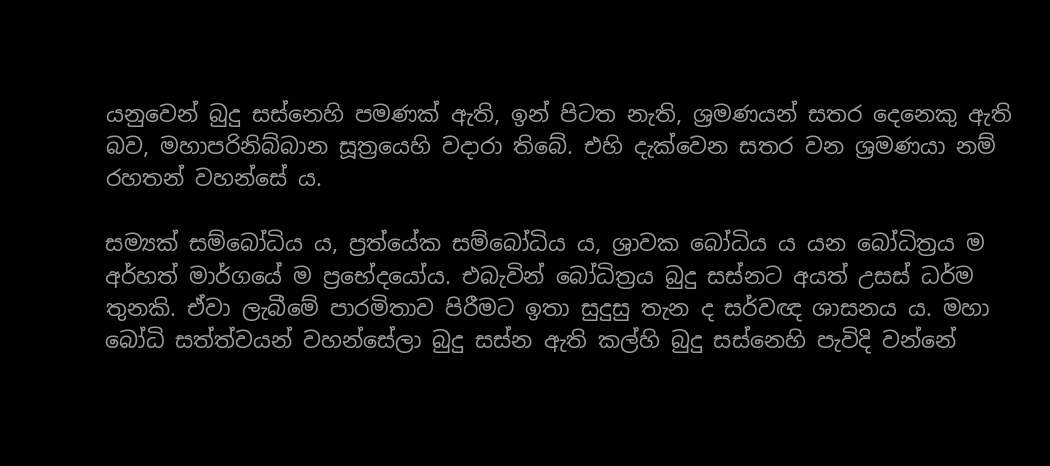යනුවෙන් බුදු සස්නෙහි පමණක් ඇති, ඉන් පිටත නැති, ශ්‍රමණයන් සතර දෙනෙකු ඇති බව, මහාපරිනිබ්බාන සූත්‍රයෙහි වදාරා තිබේ. එහි දැක්වෙන සතර වන ශ්‍රමණයා නම් රහතන් වහන්සේ ය.

සම්‍යක් සම්බෝධිය ය, ප්‍රත්යේක සම්බෝධිය ය, ශ්‍රාවක බෝධිය ය යන බෝධිත්‍රය ම අර්හත් මාර්ගයේ ම ප්‍රභේදයෝය. එබැවින් බෝධිත්‍රය බුදු සස්නට අයත් උසස් ධර්ම තුනකි. ඒවා ලැබීමේ පාරමිතාව පිරීමට ඉතා සුදුසු තැන ද සර්වඥ ශාසනය ය. මහා බෝධි සත්ත්වයන් වහන්සේලා බුදු සස්න ඇති කල්හි බුදු සස්නෙහි පැවිදි වන්නේ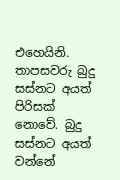එහෙයිනි. තාපසවරු බුදු සස්නට අයත් පිරිසක් නොවේ. බුදු සස්නට අයත් වන්නේ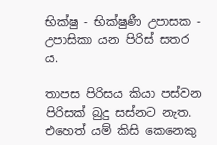භික්ෂු - භික්ෂුණී උපාසක - උපාසිකා යන පිරිස් සතර ය.

තාපස පිරිසය කියා පස්වන පිරිසක් බුදු සස්නට නැත. එහෙත් යම් කිසි කෙනෙකු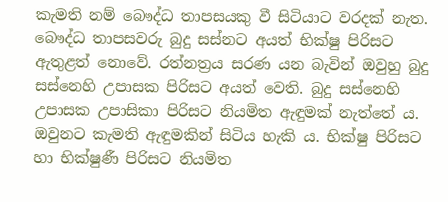කැමති නම් බෞද්ධ තාපසයකු වී සිටියාට වරදක් නැත. බෞද්ධ තාපසවරු බුදු සස්නට අයත් භික්ෂු පිරිසට ඇතුළත් නොවේ. රත්නත්‍රය සරණ යන බැවින් ඔවුහු බුදු සස්නෙහි උපාසක පිරිසට අයත් වෙති. බුදු සස්නෙහි උපාසක උපාසිකා පිරිසට නියමිත ඇඳුමක් නැත්තේ ය. ඔවුනට කැමති ඇඳුමකින් සිටිය හැකි ය. භික්ෂු පිරිසට හා භික්ෂුණී පිරිසට නියමිත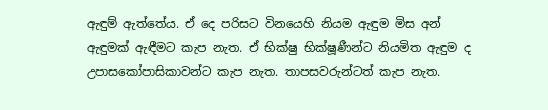ඇඳුම් ඇත්තේය. ඒ දෙ පරිසට විනයෙහි නියම ඇඳුම මිස අන් ඇඳුමක් ඇඳීමට කැප නැත. ඒ භික්ෂු භික්ෂූණීන්ට නියමිත ඇඳුම ද උපාසකෝපාසිකාවන්ට කැප නැත. තාපසවරුන්ටත් කැප නැත.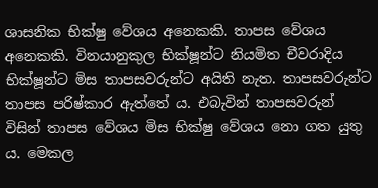ශාසනික භික්ෂු වේශය අනෙකකි. තාපස වේශය අනෙකකි. විනයානුකුල භික්ෂූන්ට නියමිත චීවරාදිය භික්ෂූන්ට මිස තාපසවරුන්ට අයිති නැත. තාපසවරුන්ට තාපස පරිෂ්කාර ඇත්තේ ය. එබැවින් තාපසවරුන් විසින් තාපස වේශය මිස භික්ෂු වේශය නො ගත යුතු ය. මෙකල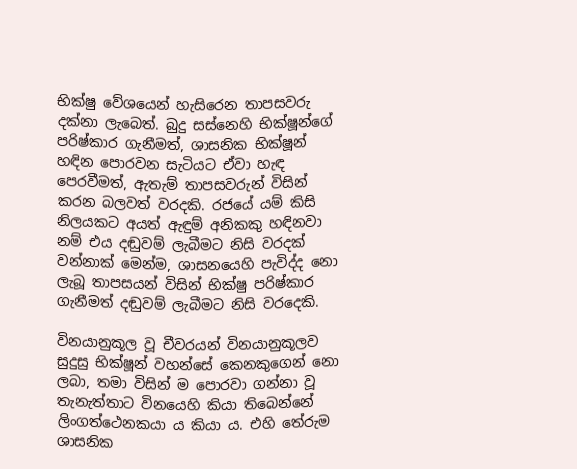භික්ෂු වේශයෙන් හැසිරෙන තාපසවරු දක්නා ලැබෙත්. බුදු සස්නෙහි භික්ෂූන්ගේ පරිෂ්කාර ගැනීමත්, ශාසනික භික්ෂූන් හඳින පොරවන සැටියට ඒවා හැඳ පෙරවීමත්, ඇතැම් තාපසවරුන් විසින් කරන බලවත් වරදකි. රජයේ යම් කිසි නිලයකට අයත් ඇඳුම් අනිකකු හඳිනවා නම් එය දඬුවම් ලැබීමට නිසි වරදක් වන්නාක් මෙන්ම, ශාසනයෙහි පැවිද්ද නො ලැබූ තාපසයන් විසින් භික්ෂු පරිෂ්කාර ගැනීමත් දඬුවම් ලැබීමට නිසි වරදෙකි.

විනයානුකූල වූ චීවරයන් විනයානුකූලව සුදුසු භික්ෂූන් වහන්සේ කෙනකුගෙන් නො ලබා, තමා විසින් ම පොරවා ගන්නා වූ තැනැත්තාට විනයෙහි කියා තිබෙන්නේ ලිංගත්ථෙනකයා ය කියා ය. එහි තේරුම ශාසනික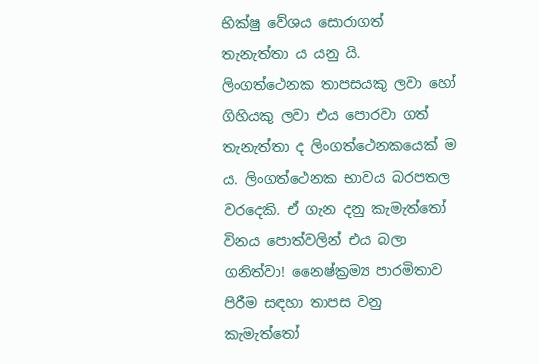භික්ෂු වේශය සොරාගත් තැනැත්තා ය යනු යි. ලිංගත්ථෙනක තාපසයකු ලවා හෝ ගිහියකු ලවා එය පොරවා ගත් තැනැත්තා ද ලිංගත්ථෙනකයෙක් ම ය. ලිංගත්ථෙනක භාවය බරපතල වරදෙකි. ඒ ගැන දනු කැමැත්තෝ විනය පොත්වලින් එය බලා ගනිත්වා! නෛෂ්ක්‍රම්‍ය පාරමිතාව පිරීම සඳහා තාපස වනු කැමැත්තෝ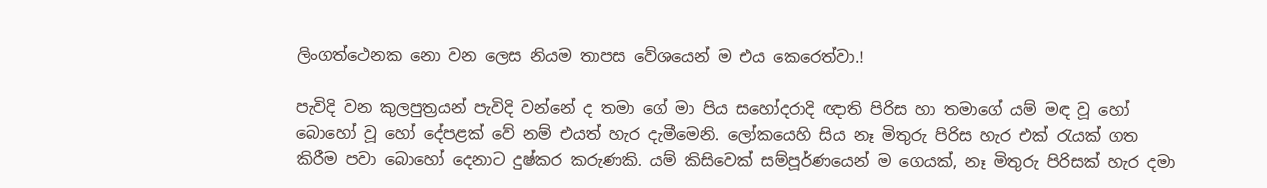ලිංගත්ථෙනක නො වන ලෙස නියම තාපස වේශයෙන් ම එය කෙරෙත්වා.!

පැවිදි වන කුලපුත්‍රයන් පැවිදි වන්නේ ද තමා ගේ මා පිය සහෝදරාදි ඥාති පිරිස හා තමාගේ යම් මඳ වූ හෝ බොහෝ වූ හෝ දේපළක් වේ නම් එයත් හැර දැමීමෙනි. ලෝකයෙහි සිය නෑ මිතුරු පිරිස හැර එක් රැයක් ගත කිරීම පවා බොහෝ දෙනාට දුෂ්කර කරුණකි. යම් කිසිවෙක් සම්පූර්ණයෙන් ම ගෙයක්, නෑ මිතුරු පිරිසක් හැර දමා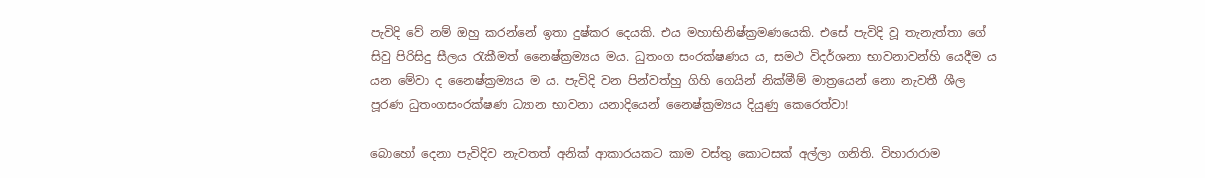පැවිදි වේ නම් ඔහු කරන්නේ ඉතා දුෂ්කර දෙයකි. එය මහාභිනිෂ්ක්‍රමණයෙකි. එසේ පැවිදි වූ තැනැත්තා ගේ සිවු පිරිසිදු සීලය රැකීමත් නෛෂ්ක්‍රම්‍යය මය. ධුතංග සංරක්ෂණය ය, සමථ විදර්ශනා භාවනාවන්හි යෙදීම ය යන මේවා ද නෛෂ්ක්‍රම්‍යය ම ය. පැවිදි වන පින්වත්හු ගිහි ගෙයින් නික්මීම් මාත්‍රයෙන් නො නැවතී ශීල පූරණ ධුතංගසංරක්ෂණ ධ්‍යාන භාවනා යනාදියෙන් නෛෂ්ක්‍රම්‍යය දියුණු කෙරෙත්වා!

බොහෝ දෙනා පැවිදිව නැවතත් අනික් ආකාරයකට කාම වස්තු කොටසක් අල්ලා ගනිති. විහාරාරාම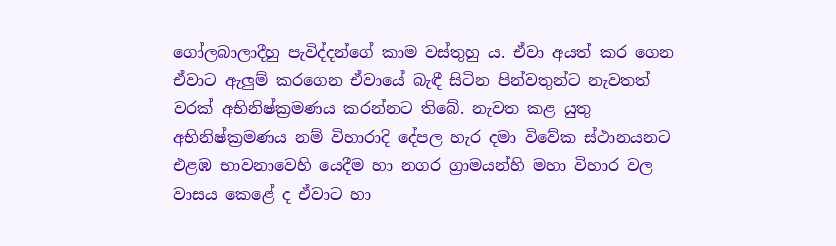ගෝලබාලාදීහු පැවිද්දන්ගේ කාම වස්තුහු ය. ඒවා අයත් කර ගෙන ඒවාට ඇලුම් කරගෙන ඒවායේ බැඳී සිටින පින්වතුන්ට නැවතත් වරක් අභිනිෂ්ක්‍රමණය කරන්නට තිබේ. නැවත කළ යුතු අභිනිෂ්ක්‍රමණය නම් විහාරාදි දේපල හැර දමා විවේක ස්ථානයනට එළඹ භාවනාවෙහි යෙදීම හා නගර ග්‍රාමයන්හි මහා විහාර වල වාසය කෙළේ ද ඒවාට හා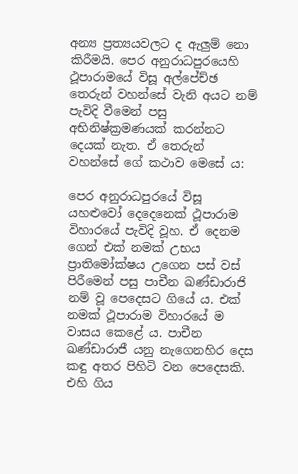අන්‍ය ප්‍රත්‍යයවලට ද ඇලුම් නො කිරීමයි. පෙර අනුරාධපුරයෙහි ථූපාරාමයේ විසූ අල්පේච්ඡ තෙරුන් වහන්සේ වැනි අයට නම් පැවිදි වීමෙන් පසු අභිනිෂ්ක්‍රමණයක් කරන්නට දෙයක් නැත. ඒ තෙරුන් වහන්සේ ගේ කථාව මෙසේ ය:

පෙර අනුරාධපුරයේ විසූ යහළුවෝ දෙදෙනෙක් ථූපාරාම විහාරයේ පැවිදි වූහ. ඒ දෙනම ගෙන් එක් නමක් උභය ප්‍රාතිමෝක්ෂය උගෙන පස් වස් පිරීමෙන් පසු පාචීන ඛණ්ඩාරාජි නම් වූ පෙදෙසට ගියේ ය. එක් නමක් ථූපාරාම විහාරයේ ම වාසය කෙළේ ය. පාචීන ඛණ්ඩාරාජී යනු නැගෙනහිර දෙස කඳු අතර පිහිටි වන පෙදෙසකි. එහි ගිය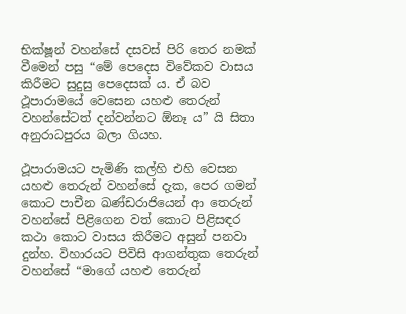භික්ෂූන් වහන්සේ දසවස් පිරි තෙර නමක් වීමෙන් පසු “මේ පෙදෙස විවේකව වාසය කිරීමට සුදුසු පෙදෙසක් ය. ඒ බව ථූපාරාමයේ වෙසෙන යහළු තෙරුන් වහන්සේටත් දන්වන්නට ඕනෑ ය” යි සිතා අනුරාධපුරය බලා ගියහ.

ථූපාරාමයට පැමිණි කල්හි එහි වෙසන යහළු තෙරුන් වහන්සේ දැක, පෙර ගමන් කොට පාචීන ඛණ්ඩරාජියෙන් ආ තෙරුන් වහන්සේ පිළිගෙන වත් කොට පිළිසඳර කථා කොට වාසය කිරීමට අසුන් පනවා දුන්හ. විහාරයට පිවිසි ආගන්තුක තෙරුන් වහන්සේ “මාගේ යහළු තෙරුන්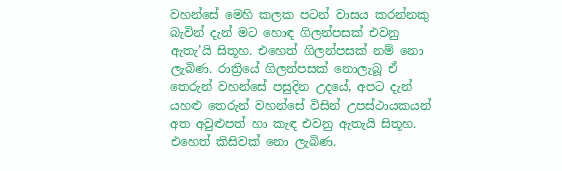වහන්සේ මෙහි කලක පටන් වාසය කරන්නකු බැවින් දැන් මට හොඳ ගිලන්පසක් එවනු ඇතැ’යි සිතූහ. එහෙත් ගිලන්පසක් නම් නො ලැබිණ. රාත්‍රියේ ගිලන්පසක් නොලැබූ ඒ තෙරුන් වහන්සේ පසුදින උදයේ, අපට දැන් යහළු තෙරුන් වහන්සේ විසින් උපස්ථායකයන් අත අවුළුපත් හා කැඳ එවනු ඇතැයි සිතූහ. එහෙත් කිසිවක් නො ලැබිණ.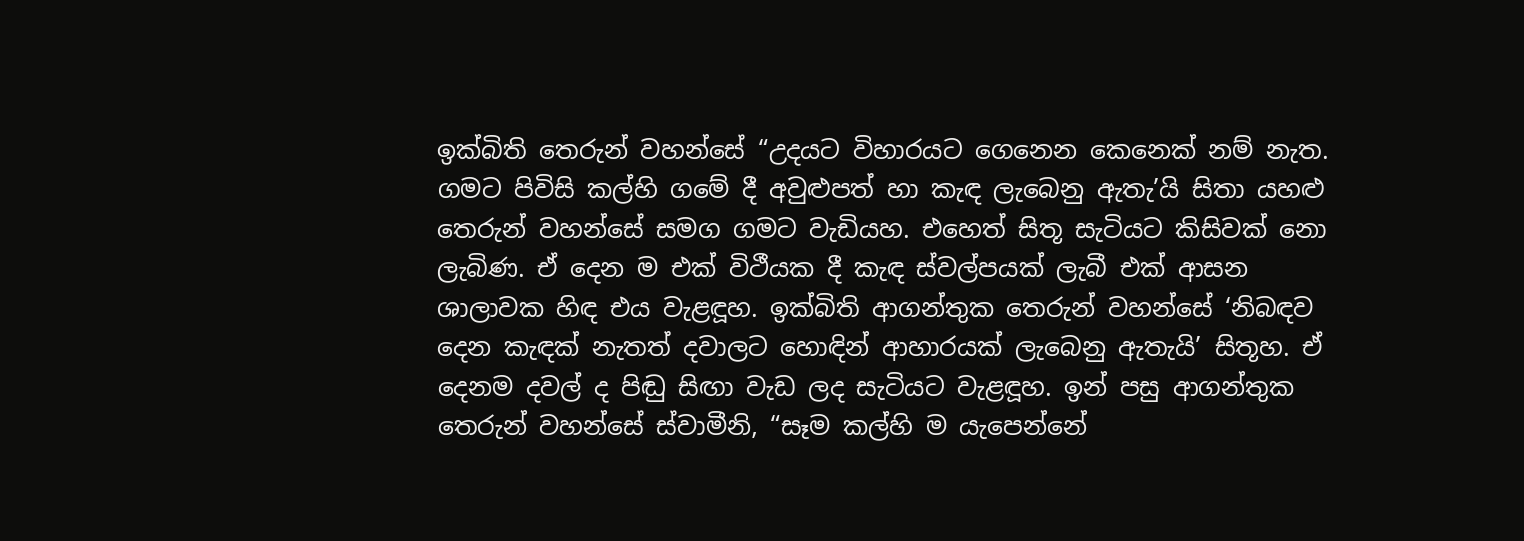ඉක්බිති තෙරුන් වහන්සේ “උදයට විහාරයට ගෙනෙන කෙනෙක් නම් නැත. ගමට පිවිසි කල්හි ගමේ දී අවුළුපත් හා කැඳ ලැබෙනු ඇතැ’යි සිතා යහළු තෙරුන් වහන්සේ සමග ගමට වැඩියහ. එහෙත් සිතූ සැටියට කිසිවක් නො ලැබිණ. ඒ දෙන ම එක් විථීයක දී කැඳ ස්වල්පයක් ලැබී එක් ආසන ශාලාවක හිඳ එය වැළඳූහ. ඉක්බිති ආගන්තුක තෙරුන් වහන්සේ ‘නිබඳව දෙන කැඳක් නැතත් දවාලට හොඳින් ආහාරයක් ලැබෙනු ඇතැයි’ සිතූහ. ඒ දෙනම දවල් ද පිඬු සිඟා වැඩ ලද සැටියට වැළඳූහ. ඉන් පසු ආගන්තුක තෙරුන් වහන්සේ ස්වාමීනි, “සෑම කල්හි ම යැපෙන්නේ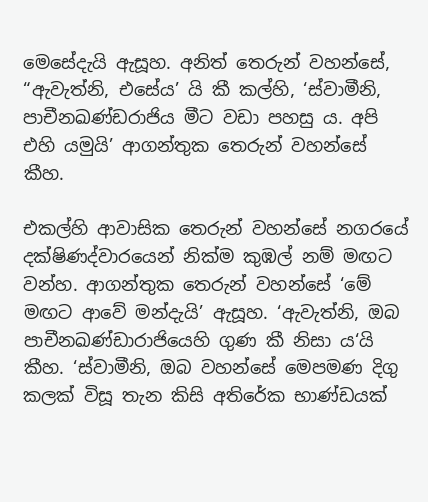මෙසේදැයි ඇසූහ. අනිත් තෙරුන් වහන්සේ, “ඇවැත්නි, එසේය’ යි කී කල්හි, ‘ස්වාමීනි, පාචීනඛණ්ඩරාජිය මීට වඩා පහසු ය. අපි එහි යමුයි’ ආගන්තුක තෙරුන් වහන්සේ කීහ.

එකල්හි ආවාසික තෙරුන් වහන්සේ නගරයේ දක්ෂිණද්වාරයෙන් නික්ම කුඹල් නම් මඟට වන්හ. ආගන්තුක තෙරුන් වහන්සේ ‘මේ මඟට ආවේ මන්දැයි’ ඇසූහ. ‘ඇවැත්නි, ඔබ පාචීනඛණ්ඩාරාජියෙහි ගුණ කී නිසා ය‘යි කීහ. ‘ස්වාමීනි, ඔබ වහන්සේ මෙපමණ දිගු කලක් විසූ තැන කිසි අතිරේක භාණ්ඩයක්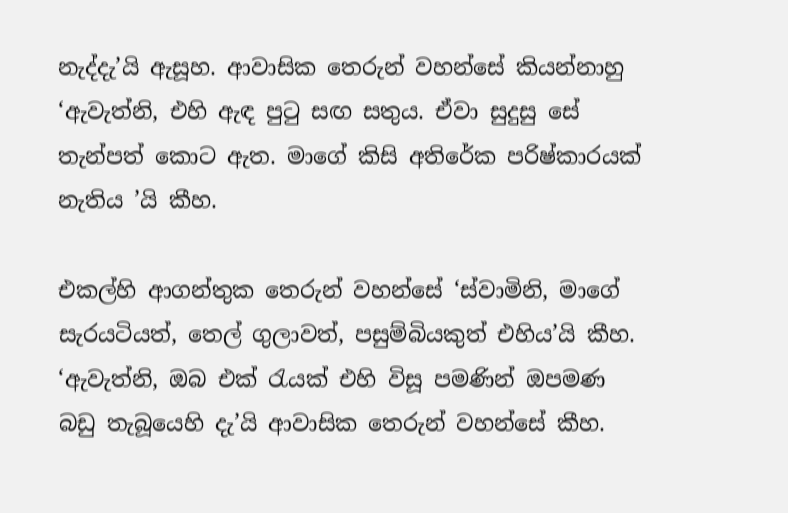නැද්දැ’යි ඇසූහ. ආවාසික තෙරුන් වහන්සේ කියන්නාහු ‘ඇවැත්නි, එහි ඇඳ පුටු සඟ සතුය. ඒවා සුදුසු සේ තැන්පත් කොට ඇත. මාගේ කිසි අතිරේක පරිෂ්කාරයක් නැතිය ’යි කීහ.

එකල්හි ආගන්තුක තෙරුන් වහන්සේ ‘ස්වාමිනි, මාගේ සැරයටියත්, තෙල් ගුලාවත්, පසුම්බියකුත් එහිය’යි කීහ. ‘ඇවැත්නි, ඔබ එක් රැයක් එහි විසූ පමණින් ඔපමණ බඩු තැබූයෙහි දැ’යි ආවාසික තෙරුන් වහන්සේ කීහ.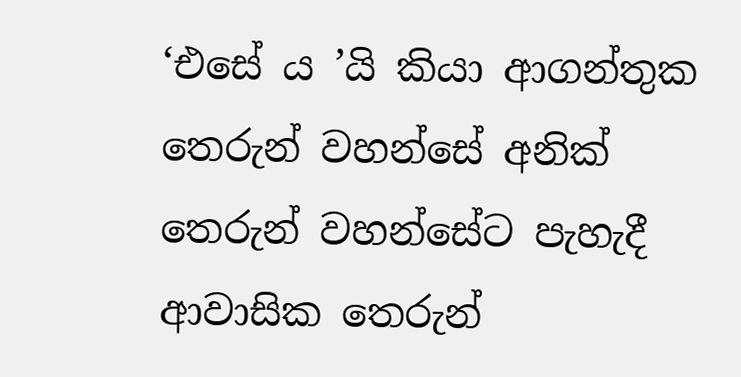‘එසේ ය ’යි කියා ආගන්තුක තෙරුන් වහන්සේ අනික් තෙරුන් වහන්සේට පැහැදී ආවාසික තෙරුන්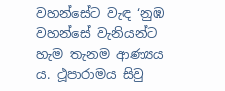වහන්සේට වැඳ ‘නුඹ වහන්සේ වැනියන්ට හැම තැනම ආණ්‍යය ය. ථූපාරාමය සිවු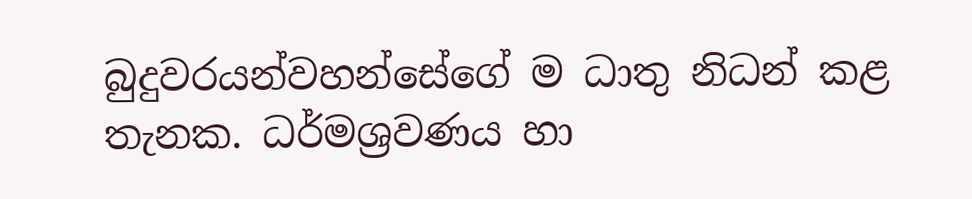බුදුවරයන්වහන්සේගේ ම ධාතු නිධන් කළ තැනක. ධර්මශ්‍රවණය හා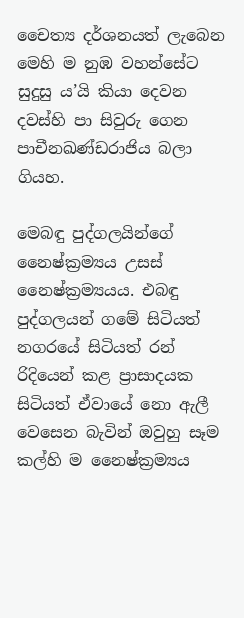චෛත්‍ය දර්ශනයත් ලැබෙන මෙහි ම නුඹ වහන්සේට සුදුසු ය’යි කියා දෙවන දවස්හි පා සිවුරු ගෙන පාචීනඛණ්ඩරාජිය බලා ගියහ.

මෙබඳු පුද්ගලයින්ගේ නෛෂ්ක්‍රම්‍යය උසස් නෛෂ්ක්‍රම්‍යයය. එබඳු පුද්ගලයන් ගමේ සිටියත් නගරයේ සිටියත් රන් රිදියෙන් කළ ප්‍රාසාදයක සිටියත් ඒවායේ නො ඇලී වෙසෙන බැවින් ඔවුහු සෑම කල්හි ම නෛෂ්ක්‍රම්‍යය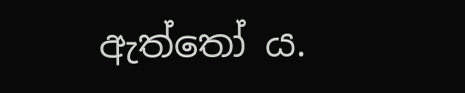ඇත්තෝ ය.